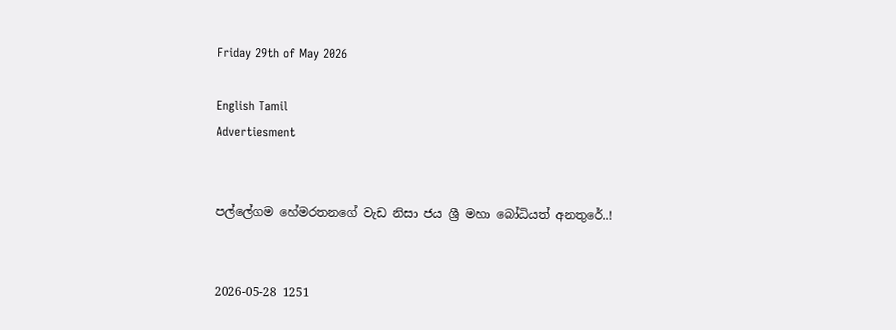Friday 29th of May 2026

English Tamil
Advertiesment


පල්ලේගම හේමරතනගේ වැඩ නිසා ජය ශ්‍රී මහා බෝධියත් අනතුරේ..!


2026-05-28 1251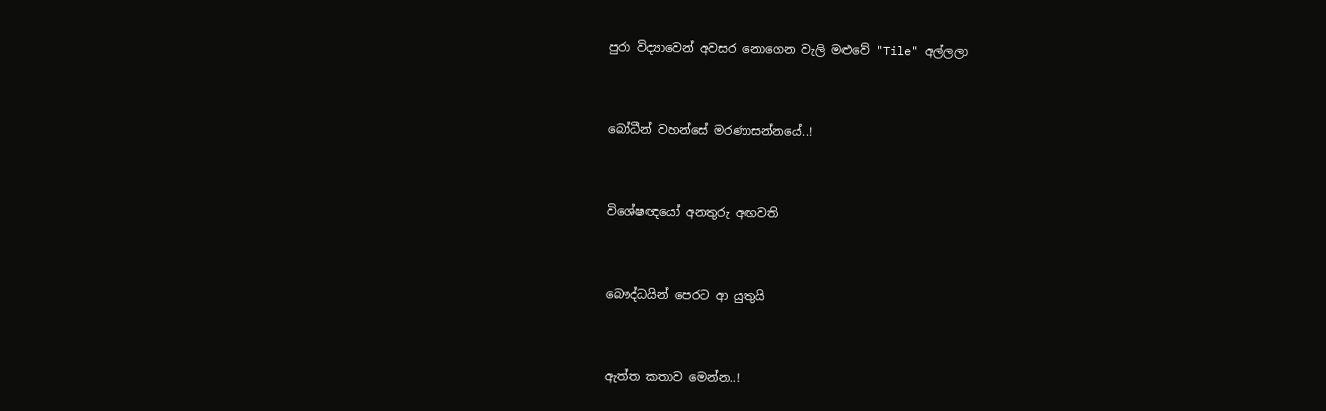පුරා විද්‍යාවෙන් අවසර නොගෙන වැලි මළුවේ "Tile" අල්ලලා



බෝධීන් වහන්සේ මරණාසන්නයේ..!



විශේෂඥයෝ අනතුරු අඟවති



බෞද්ධයින් පෙරට ආ යුතුයි



ඇත්ත කතාව මෙන්න..!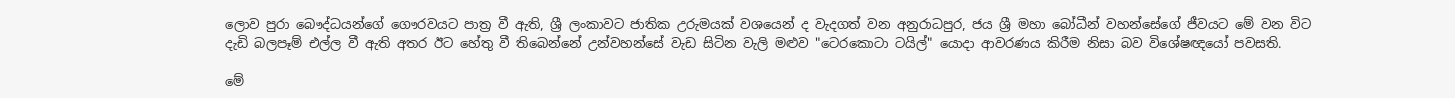ලොව පුරා බෞද්ධයන්ගේ ගෞරවයට පාත්‍ර වී ඇති, ශ්‍රී ලංකාවට ජාතික උරුමයක් වශයෙන් ද වැදගත් වන අනුරාධපුර, ජය ශ්‍රී මහා බෝධීන් වහන්සේගේ ජීවයට මේ වන විට දැඩි බලපෑම් එල්ල වී ඇති අතර ඊට හේතු වී තිබෙන්නේ උන්වහන්සේ වැඩ සිටින වැලි මළුව "ටෙරකොටා ටයිල්" යොදා ආවරණය කිරීම නිසා බව විශේෂඥයෝ පවසති.

මේ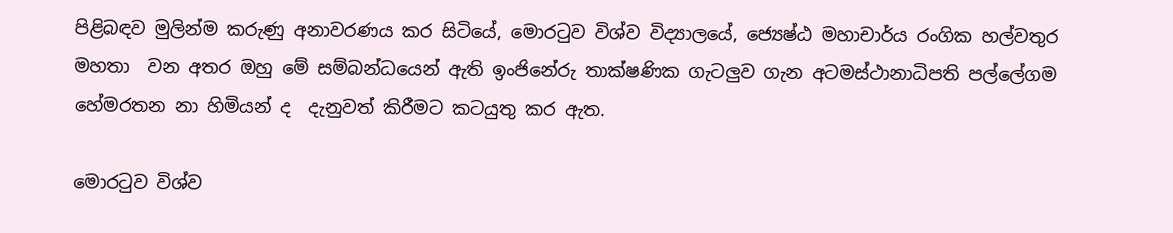පිළිබඳව මුලින්ම කරුණු අනාවරණය කර සිටියේ, මොරටුව විශ්ව විද්‍යාලයේ, ජ්‍යෙෂ්ඨ මහාචාර්ය රංගික හල්වතුර මහතා  වන අතර ඔහු මේ සම්බන්ධයෙන් ඇති ඉංජිනේරු තාක්ෂණික ගැටලුව ගැන අටමස්ථානාධිපති පල්ලේගම හේමරතන නා හිමියන් ද  දැනුවත් කිරීමට කටයුතු කර ඇත.

මොරටුව විශ්ව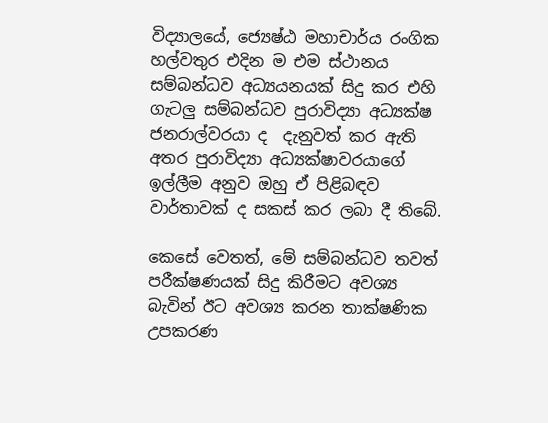විද්‍යාලයේ, ජ්‍යෙෂ්ඨ මහාචාර්ය රංගික හල්වතුර එදින ම එම ස්ථානය සම්බන්ධව අධ්‍යයනයක් සිදු කර එහි ගැටලු සම්බන්ධව පුරාවිද්‍යා අධ්‍යක්ෂ ජනරාල්වරයා ද  දැනුවත් කර ඇති අතර පුරාවිද්‍යා අධ්‍යක්ෂාවරයාගේ ඉල්ලීම අනුව ඔහු ඒ පිළිබඳව වාර්තාවක් ද සකස් කර ලබා දී තිබේ.

කෙසේ වෙතත්, මේ සම්බන්ධව තවත් පරීක්ෂණයක් සිදු කිරීමට අවශ්‍ය බැවින් ඊට අවශ්‍ය කරන තාක්ෂණික උපකරණ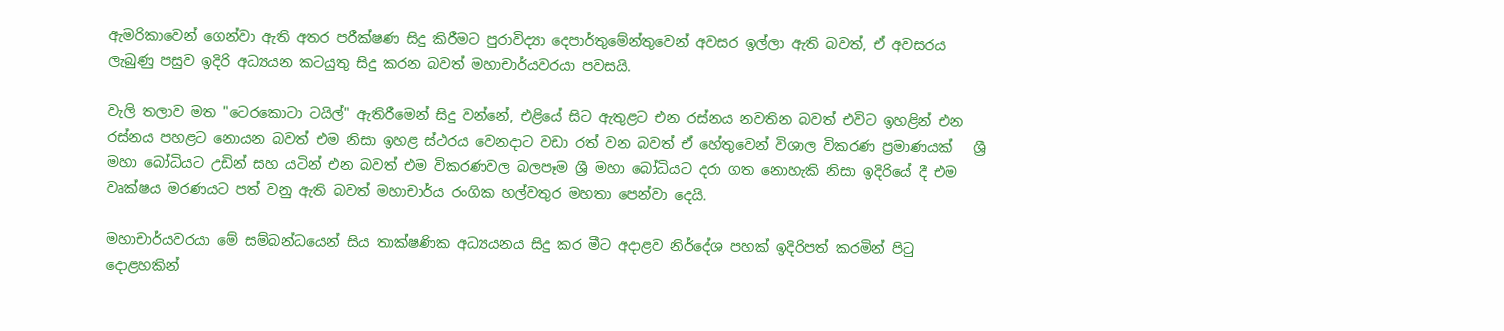ඇමරිකාවෙන් ගෙන්වා ඇති අතර පරීක්ෂණ සිදු කිරීමට පුරාවිද්‍යා දෙපාර්තුමේන්තුවෙන් අවසර ඉල්ලා ඇති බවත්, ඒ අවසරය ලැබුණු පසුව ඉදිරි අධ්‍යයන කටයුතු සිදු කරන බවත් මහාචාර්යවරයා පවසයි.

වැලි තලාව මත "ටෙරකොටා ටයිල්" ඇතිරීමෙන් සිදු වන්නේ, එළියේ සිට ඇතුළට එන රස්නය නවතින බවත් එවිට ඉහළින් එන රස්නය පහළට නොයන බවත් එම නිසා ඉහළ ස්ථරය වෙනදාට වඩා රත් වන බවත් ඒ හේතුවෙන් විශාල විකරණ ප්‍රමාණයක්   ශ්‍රී මහා බෝධියට උඩින් සහ යටින් එන බවත් එම විකරණවල බලපෑම ශ්‍රී මහා බෝධියට දරා ගත නොහැකි නිසා ඉදිරියේ දී එම වෘක්ෂය මරණයට පත් වනු ඇති බවත් මහාචාර්ය රංගික හල්වතුර මහතා පෙන්වා දෙයි.

මහාචාර්යවරයා මේ සම්බන්ධයෙන් සිය තාක්ෂණික අධ්‍යයනය සිදු කර මීට අදාළව නිර්දේශ පහක් ඉදිරිපත් කරමින් පිටු දොළහකින්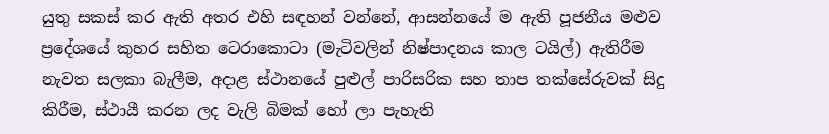යුතු සකස් කර ඇති අතර එහි සඳහන් වන්නේ, ආසන්නයේ ම ඇති පූජනීය මළුව ප්‍රදේශයේ කුහර සහිත ටෙරාකොටා (මැටිවලින් නිෂ්පාදනය කාල ටයිල්) ඇතිරීම නැවත සලකා බැලීම, අදාළ ස්ථානයේ පුළුල් පාරිසරික සහ තාප තක්සේරුවක් සිදු කිරීම, ස්ථායී කරන ලද වැලි බිමක් හෝ ලා පැහැති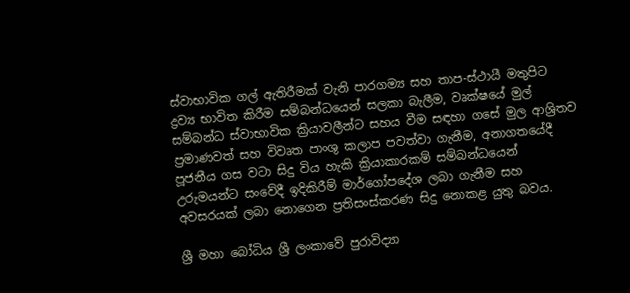ස්වාභාවික ගල් ඇතිරීමක් වැනි පාරගම්‍ය සහ තාප-ස්ථායී මතුපිට ද්‍රව්‍ය භාවිත කිරීම සම්බන්ධයෙන් සලකා බැලීම, වෘක්ෂයේ මුල් සම්බන්ධ ස්වාභාවික ක්‍රියාවලීන්ට සහය වීම සඳහා ගසේ මුල ආශ්‍රිතව ප්‍රමාණවත් සහ විවෘත පාංශු කලාප පවත්වා ගැනීම, අනාගතයේදී පූජනීය ගස වටා සිදු විය හැකි ක්‍රියාකාරකම් සම්බන්ධයෙන් උරුමයන්ට සංවේදී ඉදිකිරීම් මාර්ගෝපදේශ ලබා ගැනීම සහ අවසරයක් ලබා නොගෙන ප්‍රතිසංස්කරණ සිදු නොකළ යුතු බවය.

ශ්‍රී මහා බෝධිය ශ්‍රී ලංකාවේ පුරාවිද්‍යා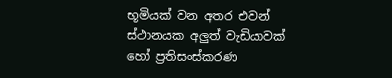භූමියක් වන අතර එවන් ස්ථානයක අලුත් වැඩියාවක් හෝ ප්‍රතිසංස්කරණ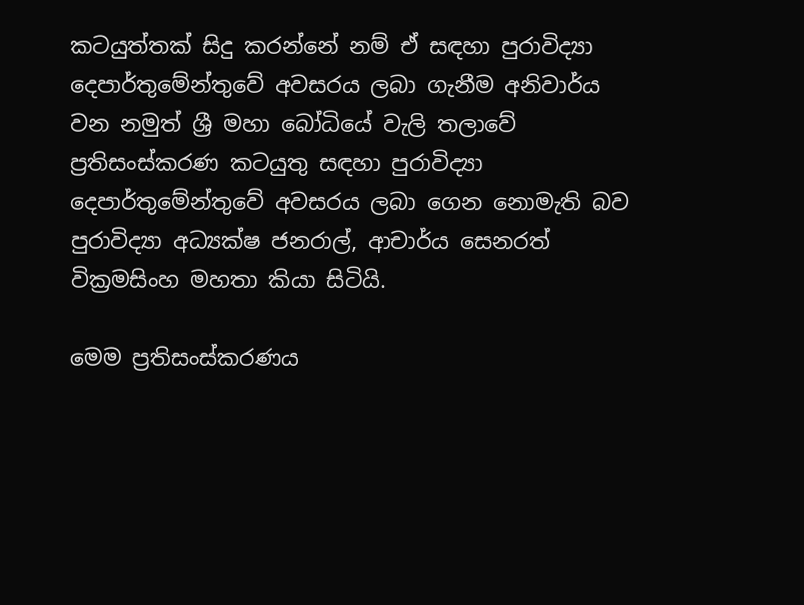කටයුත්තක් සිදු කරන්නේ නම් ඒ සඳහා පුරාවිද්‍යා දෙපාර්තුමේන්තුවේ අවසරය ලබා ගැනීම අනිවාර්ය වන නමුත් ශ්‍රී මහා බෝධියේ වැලි තලාවේ ප්‍රතිසංස්කරණ කටයුතු සඳහා පුරාවිද්‍යා දෙපාර්තුමේන්තුවේ අවසරය ලබා ගෙන නොමැති බව පුරාවිද්‍යා අධ්‍යක්ෂ ජනරාල්, ආචාර්ය සෙනරත් වික්‍රමසිංහ මහතා කියා සිටියි.

මෙම ප්‍රතිසංස්කරණය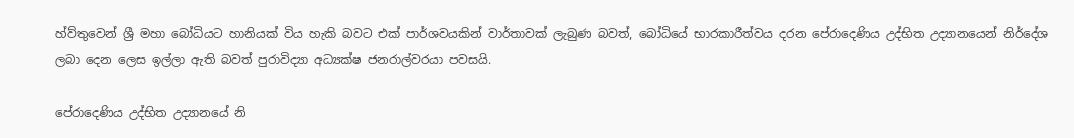හ්ව්තුවෙන් ශ්‍රී මහා බෝධියට හානියක් විය හැකි බවට එක් පාර්ශවයකින් වාර්තාවක් ලැබුණ බවත්, බෝධියේ භාරකාරීත්වය දරන පේරාදෙණිය උද්භිත උද්‍යානයෙන් නිර්දේශ ලබා දෙන ලෙස ඉල්ලා ඇති බවත් පුරාවිද්‍යා අධ්‍යක්ෂ ජනරාල්වරයා පවසයි.

පේරාදෙණිය උද්භිත උද්‍යානයේ නි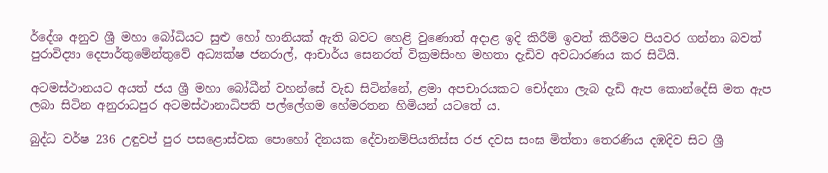ර්දේශ අනුව ශ්‍රී මහා බෝධියට සුළු හෝ හානියක් ඇති බවට හෙළි වුණොත් අදාළ ඉදි කිරීම් ඉවත් කිරීමට පියවර ගන්නා බවත් පුරාවිද්‍යා දෙපාර්තුමේන්තුවේ අධ්‍යක්ෂ ජනරාල්, ආචාර්ය සෙනරත් වික්‍රමසිංහ මහතා දැඩිව අවධාරණය කර සිටියි.

අටමස්ථානයට අයත් ජය ශ්‍රී මහා බෝධීන් වහන්සේ වැඩ සිටින්නේ, ළමා අපචාරයකට චෝදනා ලැබ දැඩි ඇප කොන්දේසි මත ඇප ලබා සිටින අනුරාධපුර අටමස්ථානාධිපති පල්ලේගම හේමරතන හිමියන් යටතේ ය.

බුද්ධ වර්ෂ 236 උඳුවප් පුර පසළොස්වක පොහෝ දිනයක දේවානම්පියතිස්ස රජ දවස සංඝ මිත්තා තෙරණිය දඹදිව සිට ශ්‍රී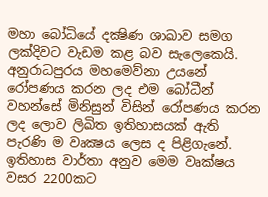මහා බෝධියේ දක්‍ෂිණ ශාඛාව සමග ලක්දිවට වැඩම කළ බව සැලෙකෙයි. අනුරාධපුරය මහමෙව්නා උයනේ රෝපණය කරන ලද එම බෝධීන් වහන්සේ මිනිසුන් විසින් රෝපණය කරන ලද ලොව ලිඛිත ඉතිහාසයක් ඇති පැරණි ම වෘක්‍ෂය ලෙස ද පිළිගැනේ. ඉතිහාස වාර්තා අනුව මෙම වෘක්ෂය වසර 2200කට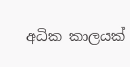අධික කාලයක්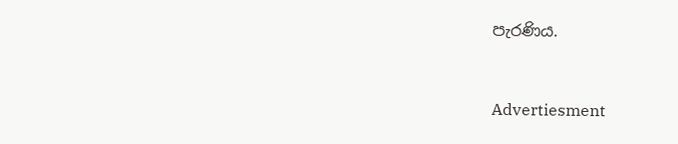පැරණිය.


Advertiesment